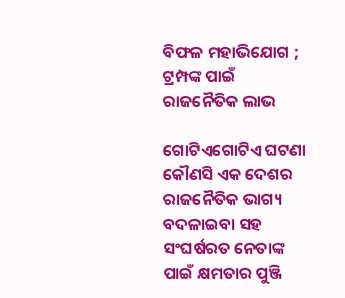ବିଫଳ ମହାଭିଯୋଗ ; ଟ୍ରମ୍ପଙ୍କ ପାଇଁ ରାଜନୈତିକ ଲାଭ

ଗୋଟିଏଗୋଟିଏ ଘଟଣା କୌଣସି ଏକ ଦେଶର ରାଜନୈତିକ ଭାଗ୍ୟ ବଦଳାଇବା ସହ ସଂଘର୍ଷରତ ନେତାଙ୍କ  ପାଇଁ କ୍ଷମତାର ପୁଞ୍ଜି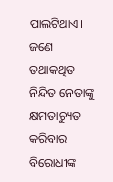ପାଲଟିଥାଏ। ଜଣେ ତଥାକଥିତ ନିନ୍ଦିତ ନେତାଙ୍କୁ କ୍ଷମତାଚ୍ୟୁତ କରିବାର ବିରୋ‌ଧୀଙ୍କ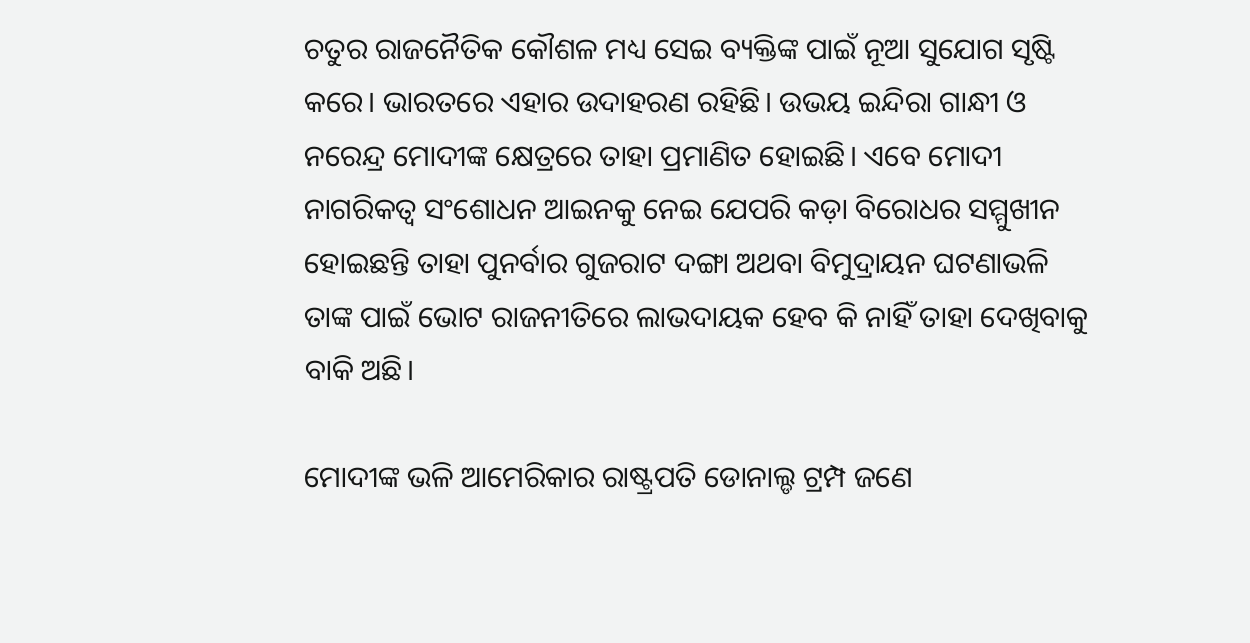ଚତୁର ରାଜନୈତିକ କୌଶଳ ମଧ୍ୟ ସେଇ ବ୍ୟକ୍ତିଙ୍କ ପାଇଁ ନୂଆ ସୁଯୋଗ ସୃଷ୍ଟି କରେ। ଭାରତରେ ଏହାର ଉଦାହରଣ ରହିଛି। ଉଭୟ ଇନ୍ଦିରା ଗାନ୍ଧୀ ଓ ନରେନ୍ଦ୍ର ମୋଦୀଙ୍କ କ୍ଷେତ୍ରରେ ତାହା ପ୍ରମାଣିତ ହୋଇଛି। ଏବେ ମୋଦୀ ନାଗରିକତ୍ବ ସଂଶୋଧନ ଆଇନକୁ ନେଇ ଯେପରି କଡ଼ା ବିରୋଧର ସମ୍ମୁଖୀନ ହୋଇଛନ୍ତି ତାହା ପୁନର୍ବାର ଗୁଜରାଟ ଦଙ୍ଗା ଅଥବା ବିମୁଦ୍ରାୟନ ଘଟଣାଭଳି ତାଙ୍କ ପାଇଁ ଭୋଟ ରାଜନୀତିରେ ଲାଭଦାୟକ ହେବ କି ନାହିଁ ତାହା ଦେଖିବାକୁ ବାକି ଅଛି।

ମୋଦୀଙ୍କ ଭଳି ଆମେରିକାର ରାଷ୍ଟ୍ରପତି ଡୋନାଲ୍ଡ ଟ୍ରମ୍ପ ଜଣେ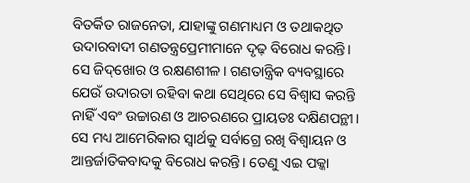ବିତର୍କିତ ରାଜନେତା, ଯାହାଙ୍କୁ ଗଣମାଧ୍ୟମ ଓ ତଥାକଥିତ ଉଦାରବାଦୀ ଗଣତନ୍ତ୍ରପ୍ରେମୀମାନେ ଦୃଢ଼ ବିରୋଧ କରନ୍ତି। ସେ ଜିଦ୍‌ଖୋର ଓ ରକ୍ଷଣଶୀଳ। ଗଣତାନ୍ତ୍ରିକ ବ୍ୟବସ୍ଥାରେ ଯେଉଁ ଉଦାରତା ରହିବା କଥା ସେଥିରେ ସେ ବିଶ୍ବାସ କରନ୍ତି ନାହିଁ ଏବଂ ଉଚ୍ଚାରଣ ଓ ଆଚରଣରେ ପ୍ରାୟତଃ ଦକ୍ଷିଣପନ୍ଥୀ। ସେ ମଧ୍ୟ ଆମେରିକାର ସ୍ବାର୍ଥକୁ ସର୍ବାଗ୍ରେ ରଖି ବିଶ୍ବାୟନ ଓ ଆନ୍ତର୍ଜାତିକବାଦକୁ ବିରୋଧ କରନ୍ତି। ତେଣୁ ଏଇ ପକ୍କା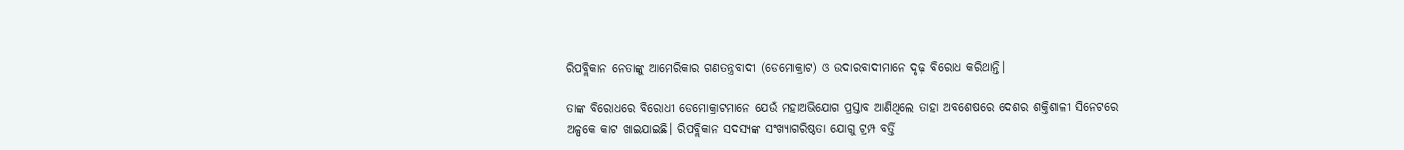ରିପବ୍ଲିକାନ ନେତାଙ୍କୁ ଆମେରିକାର ଗଣତନ୍ତ୍ରବାଦୀ (ଡେମୋକ୍ରାଟ) ଓ ଉଦାରବାଦୀମାନେ ଦୃଢ଼ ବିରୋଧ କରିଥାନ୍ତି।

ତାଙ୍କ ବିରୋଧରେ ବିରୋଧୀ ଡେମୋକ୍ରାଟମାନେ ଯେଉଁ ମହାଅଭିଯୋଗ ପ୍ରସ୍ତାବ ଆଣିଥିଲେ ତାହା ଅବଶେଷରେ ଦେଶର ଶକ୍ତିଶାଳୀ ସିନେଟରେ ଅଳ୍ପକେ କାଟ ଖାଇଯାଇଛି। ରିପବ୍ଲିକାନ ସଦସ୍ୟଙ୍କ ସଂଖ୍ୟାଗରିଷ୍ଠତା ଯୋଗୁ ଟ୍ରମ୍ପ ବର୍ତ୍ତି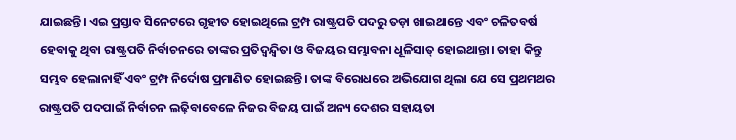ଯାଇଛନ୍ତି। ଏଇ ପ୍ରସ୍ତାବ ସିନେଟରେ ଗୃହୀତ ହୋଇଥିଲେ ଟ୍ରମ୍ପ ରାଷ୍ଟ୍ରପତି ପଦରୁ ତଡ଼ା ଖାଇଥାନ୍ତେ ଏବଂ ଚଳିତବର୍ଷ ହେବାକୁ ଥିବା ରାଷ୍ଟ୍ରପତି ନିର୍ବାଚନରେ ତାଙ୍କର ପ୍ରତିଦ୍ବନ୍ଦ୍ବିତା ଓ ବିଜୟର ସମ୍ଭାବନା ଧୂଳିସାତ୍‌ ହୋଇଥାନ୍ତା। ତାହା କିନ୍ତୁ ସମ୍ଭବ ହେଲାନାହିଁ ଏବଂ ଟ୍ରମ୍ପ ନିର୍ଦୋଷ ପ୍ରମାଣିତ ହୋଇଛନ୍ତି। ତାଙ୍କ ବିରୋଧରେ ଅଭିଯୋଗ ଥିଲା ଯେ ସେ ପ୍ରଥମଥର ରାଷ୍ଟ୍ରପତି ପଦପାଇଁ ନିର୍ବାଚନ ଲଢ଼ିବାବେଳେ ନିଜର ବିଜୟ ପାଇଁ ଅନ୍ୟ ଦେଶର ସହାୟତା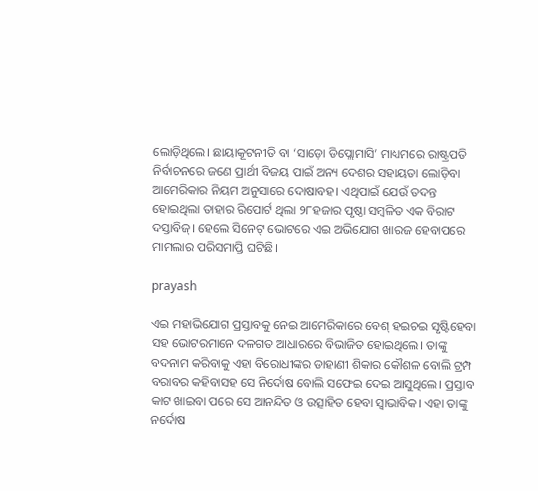ଲୋଡ଼ିଥିଲେ। ଛାୟାକୂଟନୀତି ବା ‘ସାଡ଼ୋ ଡିପ୍ଲୋମାସି’ ମାଧ୍ୟମରେ ରାଷ୍ଟ୍ରପତି ନିର୍ବାଚନରେ ଜଣେ ପ୍ରାର୍ଥୀ ବିଜୟ ପାଇଁ ଅନ୍ୟ ଦେଶର ସହାୟତା ଲୋଡ଼ିବା ଆମେରିକାର ନିୟମ ଅନୁସାରେ ଦୋଷାବହ। ଏଥିପାଇଁ ଯେଉଁ ତଦନ୍ତ ହୋଇଥିଲା ତାହାର ରିପୋର୍ଟ ଥିଲା ୨୮ହଜାର ପୃଷ୍ଠା ସମ୍ବଳିତ ଏକ ବିରାଟ ଦସ୍ତାବିଜ୍‌। ହେଲେ ସିନେଟ୍‌ ଭୋଟରେ ଏଇ ଅଭିଯୋଗ ଖାରଜ ହେବାପରେ ମାମଲାର ପରିସମାପ୍ତି ଘଟିଛି।

prayash

ଏଇ ମହାଭିଯୋଗ ପ୍ରସ୍ତାବକୁ ନେଇ ଆମେରିକାରେ ବେଶ୍‌ ହଇଚଇ ସୃଷ୍ଟିହେବା ସହ ଭୋଟରମାନେ ଦଳଗତ ଆଧାରରେ ବିଭାଜିତ ହୋଇଥିଲେ। ତାଙ୍କୁ ବଦନାମ କରିବାକୁ ଏହା ବିରୋଧୀଙ୍କର ଡାହାଣୀ ଶିକାର କୌଶଳ ବୋଲି ଟ୍ରମ୍ପ  ବରାବର କହିବାସହ ସେ ନିର୍ଦୋଷ ବୋଲି ସଫେଇ ଦେଇ ଆସୁଥିଲେ। ପ୍ରସ୍ତାବ କାଟ ଖାଇବା ପରେ ସେ ଆନନ୍ଦିତ ଓ ଉତ୍ସାହିତ ହେବା ସ୍ବାଭାବିକ। ଏହା ତାଙ୍କୁ ନର୍ଦୋଷ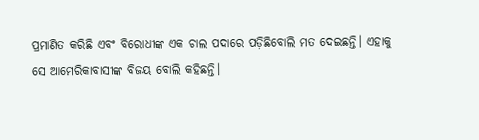ପ୍ରମାଣିତ କରିଛି ଏବଂ ବିରୋଧୀଙ୍କ ଏକ ଚାଲ ପଦାରେ ପଡ଼ିଛିବୋଲି ମତ ଦେଇଛନ୍ତି। ଏହାକୁ ସେ ଆମେରିକାବାସୀଙ୍କ ବିଜୟ ବୋଲି କହିଛନ୍ତି।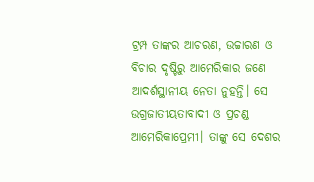ଟ୍ରମ୍ପ ତାଙ୍କର ଆଚରଣ, ଉଚ୍ଚାରଣ ଓ ବିଚାର ଦୃଷ୍ଟିରୁ ଆମେରିକାର ଜଣେ ଆଦର୍ଶସ୍ଥାନୀୟ ନେତା ନୁହନ୍ତି। ସେ ଉଗ୍ରଜାତୀୟତାବାଦୀ ଓ ପ୍ରଚଣ୍ଡ ଆମେରିକାପ୍ରେମୀ। ତାଙ୍କୁ ସେ ଦେଶର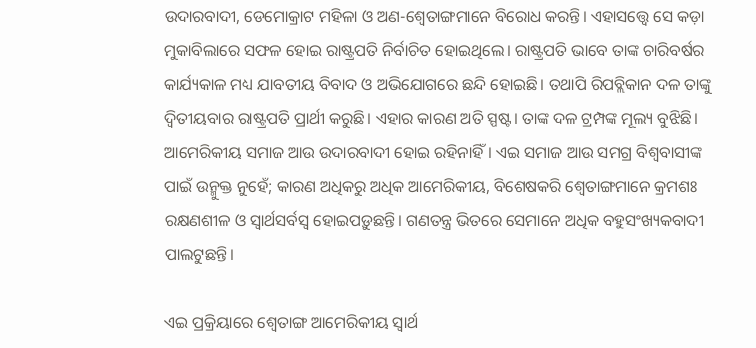ଉଦାରବାଦୀ, ଡେମୋକ୍ରାଟ ମହିଳା ଓ ଅଣ-ଶ୍ବେତାଙ୍ଗମାନେ ବିରୋଧ କରନ୍ତି। ଏହାସତ୍ତ୍ବେ ସେ କଡ଼ା ମୁକାବିଲାରେ ସଫଳ ହୋଇ ରାଷ୍ଟ୍ରପତି ନିର୍ବାଚିତ ହୋଇଥିଲେ। ରାଷ୍ଟ୍ରପତି ଭାବେ ତାଙ୍କ ଚାରିବର୍ଷର କାର୍ଯ୍ୟକାଳ ମଧ୍ୟ ଯାବତୀୟ ବିବାଦ ଓ ଅଭିଯୋଗରେ ଛନ୍ଦି ହୋଇଛି। ତଥାପି ରିପବ୍ଲିକାନ ଦଳ ତାଙ୍କୁ ଦ୍ବିତୀୟବାର ରାଷ୍ଟ୍ରପତି ପ୍ରାର୍ଥୀ କରୁଛି। ଏହାର କାରଣ ଅତି ସ୍ପଷ୍ଟ। ତାଙ୍କ ଦଳ ଟ୍ରମ୍ପଙ୍କ ମୂଲ୍ୟ ବୁଝିଛି। ଆମେରିକୀୟ ସମାଜ ଆଉ ଉଦାରବାଦୀ ହୋଇ ରହିନାହିଁ। ଏଇ ସମାଜ ଆଉ ସମଗ୍ର ବିଶ୍ବବାସୀଙ୍କ ପାଇଁ ଉନ୍ମୁକ୍ତ ନୁହେଁ; କାରଣ ଅଧିକରୁ ଅଧିକ ଆମେରିକୀୟ, ବିଶେଷକରି ଶ୍ବେତାଙ୍ଗମାନେ କ୍ରମଶଃ ରକ୍ଷଣଶୀଳ ଓ ସ୍ବାର୍ଥସର୍ବସ୍ବ ହୋଇପଡ଼ୁଛନ୍ତି। ଗଣତନ୍ତ୍ର ଭିତରେ ସେମାନେ ଅଧିକ ବହୁସଂଖ୍ୟକବାଦୀ ପାଲଟୁଛନ୍ତି।

ଏଇ ପ୍ରକ୍ରିୟାରେ ଶ୍ବେତାଙ୍ଗ ଆମେରିକୀୟ ସ୍ବାର୍ଥ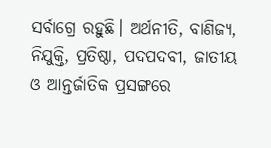ସର୍ବାଗ୍ରେ ରହୁଛି। ଅର୍ଥନୀତି, ବାଣିଜ୍ୟ, ନିଯୁକ୍ତି, ପ୍ରତିଷ୍ଠା, ପଦପଦବୀ, ଜାତୀୟ ଓ ଆନ୍ତର୍ଜାତିକ ପ୍ରସଙ୍ଗରେ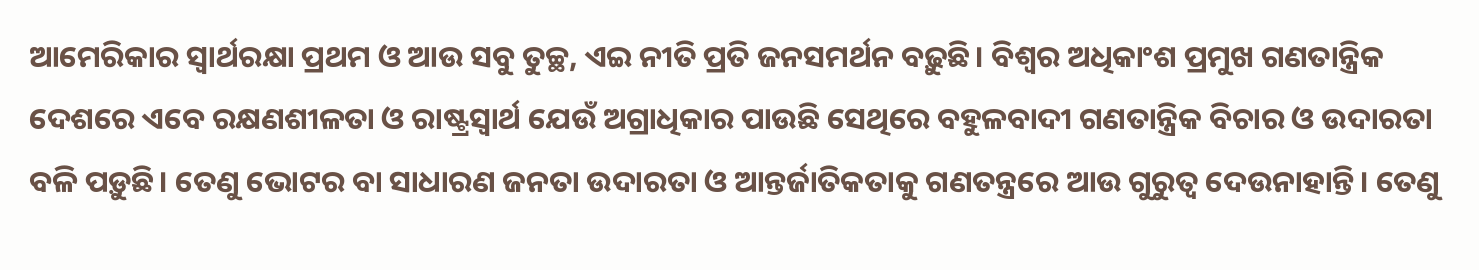ଆମେରିକାର ସ୍ବାର୍ଥରକ୍ଷା ପ୍ରଥମ ଓ ଆଉ ସବୁ ତୁଚ୍ଛ, ଏଇ ନୀତି ପ୍ରତି ଜନସମର୍ଥନ ବଢ଼ୁଛି। ବିଶ୍ବର ଅଧିକାଂଶ ପ୍ରମୁଖ ଗଣତାନ୍ତ୍ରିକ ଦେଶରେ ଏବେ ରକ୍ଷଣଶୀଳତା ଓ ରାଷ୍ଟ୍ରସ୍ବାର୍ଥ ଯେଉଁ ଅଗ୍ରାଧିକାର ପାଉଛି ସେଥିରେ ବହୁଳବାଦୀ ଗଣତାନ୍ତ୍ରିକ ବିଚାର ଓ ଉଦାରତା ବଳି ପଡ଼ୁଛି। ତେଣୁ ଭୋଟର ବା ସାଧାରଣ ଜନତା ଉଦାରତା ଓ ଆନ୍ତର୍ଜାତିକତାକୁ ଗଣତନ୍ତ୍ରରେ ଆଉ ଗୁରୁତ୍ବ ଦେଉନାହାନ୍ତି। ତେଣୁ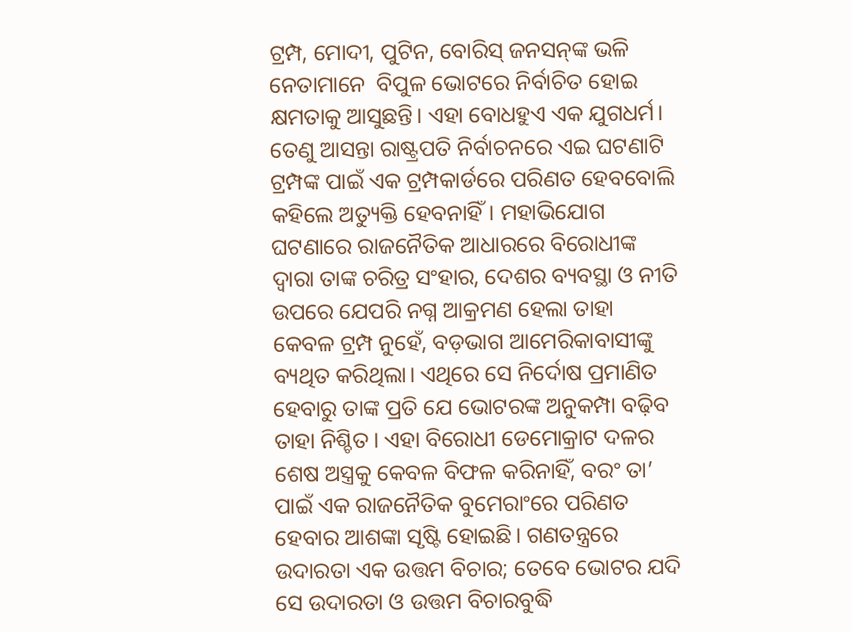ଟ୍ରମ୍ପ, ମୋଦୀ, ପୁଟିନ, ବୋରିସ୍‌ ଜନସନ୍‌ଙ୍କ ଭଳି ନେତାମାନେ  ବିପୁଳ ଭୋଟରେ ନିର୍ବାଚିତ ହୋଇ କ୍ଷମତାକୁ ଆସୁଛନ୍ତି। ଏହା ବୋଧହୁଏ ଏକ ଯୁଗଧର୍ମ। ତେଣୁ ଆସନ୍ତା ରାଷ୍ଟ୍ରପତି ନିର୍ବାଚନରେ ଏଇ ଘଟଣାଟି ଟ୍ରମ୍ପଙ୍କ ପାଇଁ ଏକ ଟ୍ରମ୍ପକାର୍ଡରେ ପରିଣତ ହେବବୋଲି କହିଲେ ଅତ୍ୟୁକ୍ତି ହେବନାହିଁ। ମହାଭିଯୋଗ ଘଟଣାରେ ରାଜନୈତିକ ଆଧାରରେ ବିରୋଧୀଙ୍କ ଦ୍ବାରା ତାଙ୍କ ଚରିତ୍ର ସଂହାର, ଦେଶର ବ୍ୟବସ୍ଥା ଓ ନୀତି ଉପରେ ଯେପରି ନଗ୍ନ ଆକ୍ରମଣ ହେଲା ତାହା କେବଳ ଟ୍ରମ୍ପ ନୁହେଁ, ବଡ଼ଭାଗ ଆମେରିକାବାସୀଙ୍କୁ ବ୍ୟଥିତ କରିଥିଲା। ଏଥିରେ ସେ ନିର୍ଦୋଷ ପ୍ରମାଣିତ ହେବାରୁ ତାଙ୍କ ପ୍ରତି ଯେ ଭୋଟରଙ୍କ ଅନୁକମ୍ପା ବଢ଼ିବ ତାହା ନିଶ୍ଚିତ। ଏହା ବିରୋଧୀ ଡେମୋକ୍ରାଟ ଦଳର ଶେଷ ଅସ୍ତ୍ରକୁ କେବଳ ବିଫଳ କରିନାହିଁ, ବରଂ ତା’ ପାଇଁ ଏକ ରାଜନୈତିକ ବୁମେରାଂରେ ପରିଣତ ହେବାର ଆଶଙ୍କା ସୃଷ୍ଟି ହୋଇଛି। ଗଣତନ୍ତ୍ରରେ ଉଦାରତା ଏକ ଉତ୍ତମ ବିଚାର; ତେବେ ଭୋଟର ଯଦି ସେ ଉଦାରତା ଓ ଉତ୍ତମ ବିଚାରବୁଦ୍ଧି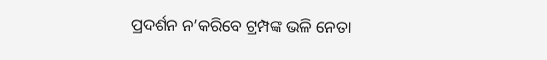ପ୍ରଦର୍ଶନ ନ’କରିବେ ଟ୍ରମ୍ପଙ୍କ ଭଳି ନେତା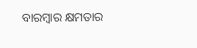ବାରମ୍ବାର କ୍ଷମତାର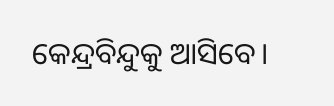କେନ୍ଦ୍ରବିନ୍ଦୁକୁ ଆସିବେ।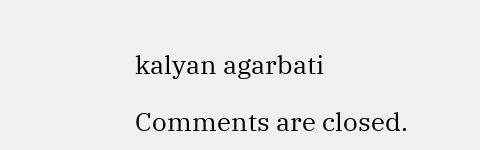kalyan agarbati

Comments are closed.